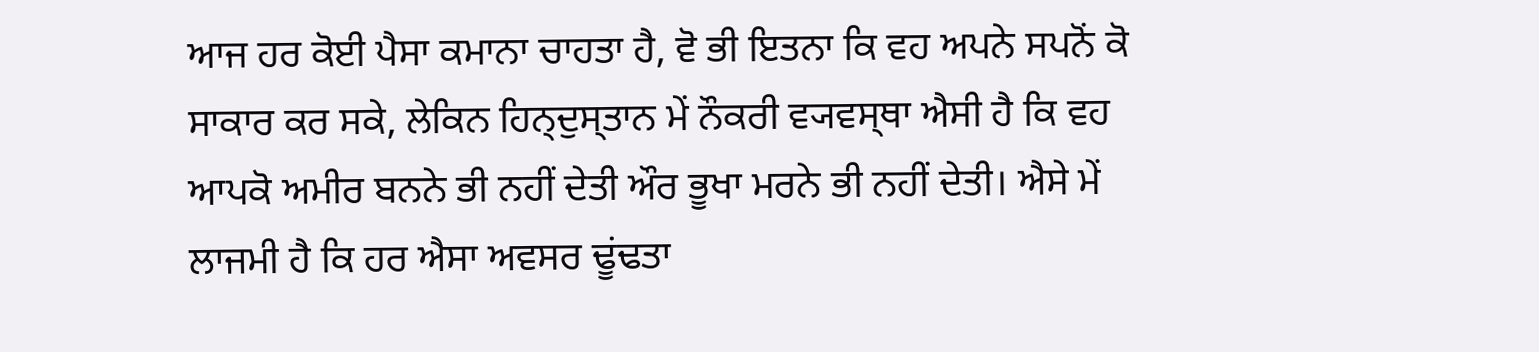ਆਜ ਹਰ ਕੋਈ ਪੈਸਾ ਕਮਾਨਾ ਚਾਹਤਾ ਹੈ, ਵੋ ਭੀ ਇਤਨਾ ਕਿ ਵਹ ਅਪਨੇ ਸਪਨੋਂ ਕੋ ਸਾਕਾਰ ਕਰ ਸਕੇ, ਲੇਕਿਨ ਹਿਨ੍ਦੁਸ੍ਤਾਨ ਮੇਂ ਨੌਕਰੀ ਵ੍ਯਵਸ੍ਥਾ ਐਸੀ ਹੈ ਕਿ ਵਹ ਆਪਕੋ ਅਮੀਰ ਬਨਨੇ ਭੀ ਨਹੀਂ ਦੇਤੀ ਔਰ ਭੂਖਾ ਮਰਨੇ ਭੀ ਨਹੀਂ ਦੇਤੀ। ਐਸੇ ਮੇਂ ਲਾਜਮੀ ਹੈ ਕਿ ਹਰ ਐਸਾ ਅਵਸਰ ਢੂਂਢਤਾ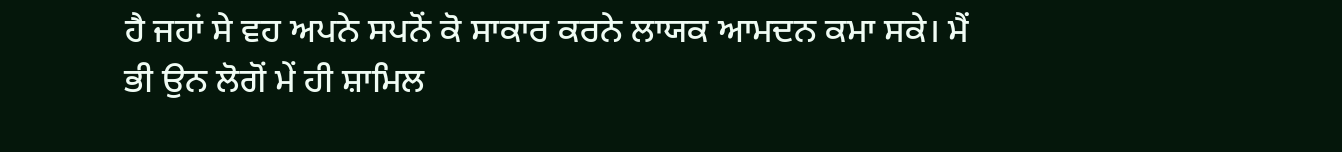ਹੈ ਜਹਾਂ ਸੇ ਵਹ ਅਪਨੇ ਸਪਨੋਂ ਕੋ ਸਾਕਾਰ ਕਰਨੇ ਲਾਯਕ ਆਮਦਨ ਕਮਾ ਸਕੇ। ਮੈਂ ਭੀ ਉਨ ਲੋਗੋਂ ਮੇਂ ਹੀ ਸ਼ਾਮਿਲ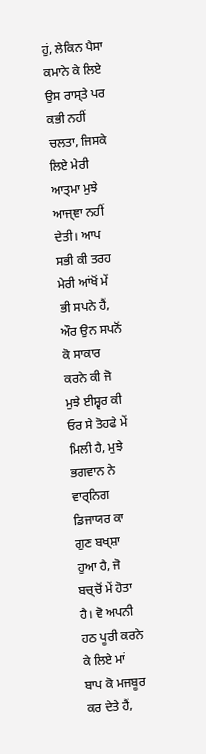ਹੁਂ, ਲੇਕਿਨ ਪੈਸਾ ਕਮਾਨੇ ਕੇ ਲਿਏ ਉਸ ਰਾਸ੍ਤੇ ਪਰ ਕਭੀ ਨਹੀਂ ਚਲਤਾ, ਜਿਸਕੇ ਲਿਏ ਮੇਰੀ ਆਤ੍ਮਾ ਮੁਝੇ ਆਜ੍ਞਾ ਨਹੀਂ ਦੇਤੀ। ਆਪ ਸਭੀ ਕੀ ਤਰਹ ਮੇਰੀ ਆਂਖੋਂ ਮੇਂ ਭੀ ਸਪਨੇ ਹੈਂ, ਔਰ ਉਨ ਸਪਨੋਂ ਕੋ ਸਾਕਾਰ ਕਰਨੇ ਕੀ ਜੋ ਮੁਝੇ ਈਸ਼੍ਵਰ ਕੀ ਓਰ ਸੇ ਤੋਹਫੇ ਮੇਂ ਮਿਲੀ ਹੈ, ਮੁਝੇ ਭਗਵਾਨ ਨੇ ਵਾਰ੍ਨਿਗ ਡਿਜਾਯਰ ਕਾ ਗੁਣ ਬਖ੍ਸ਼ਾ ਹੁਆ ਹੈ, ਜੋ ਬਚ੍ਚੋਂ ਮੇਂ ਹੋਤਾ ਹੈ। ਵੋ ਅਪਨੀ ਹਠ ਪੂਰੀ ਕਰਨੇ ਕੇ ਲਿਏ ਮਾਂ ਬਾਪ ਕੋ ਮਜਬੂਰ ਕਰ ਦੇਤੇ ਹੈਂ,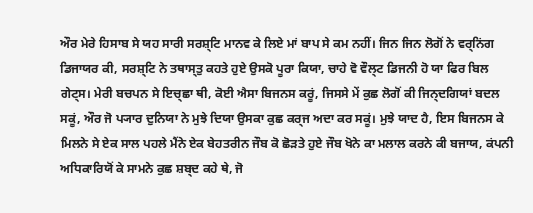ਔਰ ਮੇਰੇ ਹਿਸਾਬ ਸੇ ਯਹ ਸਾਰੀ ਸਰਸ਼੍ਟਿ ਮਾਨਵ ਕੇ ਲਿਏ ਮਾਂ ਬਾਪ ਸੇ ਕਮ ਨਹੀਂ। ਜਿਨ ਜਿਨ ਲੋਗੋਂ ਨੇ ਵਰ੍ਨਿਂਗ ਡਿਜਾਯਰ ਕੀ, ਸਰਸ਼੍ਟਿ ਨੇ ਤਥਾਸ੍ਤੁ ਕਹਤੇ ਹੁਏ ਉਸਕੋ ਪੂਰਾ ਕਿਯਾ, ਚਾਹੇ ਵੋ ਵੌਲ੍ਟ ਡਿਜਨੀ ਹੋ ਯਾ ਫਿਰ ਬਿਲ ਗੇਟ੍ਸ। ਮੇਰੀ ਬਚਪਨ ਸੇ ਇਚ੍ਛਾ ਥੀ, ਕੋਈ ਐਸਾ ਬਿਜਨਸ ਕਰੂਂ, ਜਿਸਸੇ ਮੇਂ ਕੁਛ ਲੋਗੋਂ ਕੀ ਜਿਨ੍ਦਗਿਯਾਂ ਬਦਲ ਸਕੂਂ, ਔਰ ਜੋ ਪ੍ਯਾਰ ਦੁਨਿਯਾ ਨੇ ਮੁਝੇ ਦਿਯਾ ਉਸਕਾ ਕੁਛ ਕਰ੍ਜ ਅਦਾ ਕਰ ਸਕੂਂ। ਮੁਝੇ ਯਾਦ ਹੈ, ਇਸ ਬਿਜਨਸ ਕੇ ਮਿਲਨੇ ਸੇ ਏਕ ਸਾਲ ਪਹਲੇ ਮੈਂਨੇ ਏਕ ਬੇਹਤਰੀਨ ਜੌਬ ਕੋ ਛੋਡ਼ਤੇ ਹੁਏ ਜੌਬ ਖੋਨੇ ਕਾ ਮਲਾਲ ਕਰਨੇ ਕੀ ਬਜਾਯ, ਕਂਪਨੀ ਅਧਿਕਾਰਿਯੋਂ ਕੇ ਸਾਮਨੇ ਕੁਛ ਸ਼ਬ੍ਦ ਕਹੇ ਥੇ, ਜੋ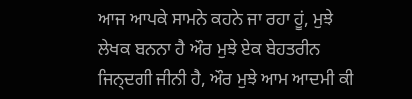ਆਜ ਆਪਕੇ ਸਾਮਨੇ ਕਹਨੇ ਜਾ ਰਹਾ ਹੂਂ, ਮੁਝੇ ਲੇਖਕ ਬਨਨਾ ਹੈ ਔਰ ਮੁਝੇ ਏਕ ਬੇਹਤਰੀਨ ਜਿਨ੍ਦਗੀ ਜੀਨੀ ਹੈ, ਔਰ ਮੁਝੇ ਆਮ ਆਦਮੀ ਕੀ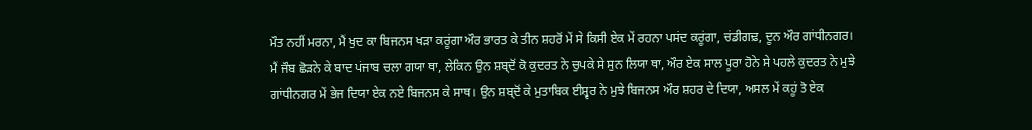ਮੌਤ ਨਹੀਂ ਮਰਨਾ, ਮੈਂ ਖੁਦ ਕਾ ਬਿਜਨਸ ਖਡ਼ਾ ਕਰੂਂਗਾ ਔਰ ਭਾਰਤ ਕੇ ਤੀਨ ਸ਼ਹਰੋਂ ਮੇਂ ਸੇ ਕਿਸੀ ਏਕ ਮੇਂ ਰਹਨਾ ਪਸਂਦ ਕਰੂਂਗਾ, ਚਂਡੀਗਢ਼, ਦੂਨ ਔਰ ਗਾਂਧੀਨਗਰ। ਮੈਂ ਜੌਬ ਛੋਡ਼ਨੇ ਕੇ ਬਾਦ ਪਂਜਾਬ ਚਲਾ ਗਯਾ ਥਾ, ਲੇਕਿਨ ਉਨ ਸ਼ਬ੍ਦੋਂ ਕੋ ਕੁਦਰਤ ਨੇ ਚੁਪਕੇ ਸੇ ਸੁਨ ਲਿਯਾ ਥਾ, ਔਰ ਏਕ ਸਾਲ ਪੂਰਾ ਹੋਨੇ ਸੇ ਪਹਲੇ ਕੁਦਰਤ ਨੇ ਮੁਝੇ ਗਾਂਧੀਨਗਰ ਮੇਂ ਭੇਜ ਦਿਯਾ ਏਕ ਨਏ ਬਿਜਨਸ ਕੇ ਸਾਥ। ਉਨ ਸ਼ਬ੍ਦੋਂ ਕੇ ਮੁਤਾਬਿਕ ਈਸ਼੍ਵਰ ਨੇ ਮੁਝੇ ਬਿਜਨਸ ਔਰ ਸ਼ਹਰ ਦੇ ਦਿਯਾ, ਅਸਲ ਮੇਂ ਕਹੂਂ ਤੋ ਏਕ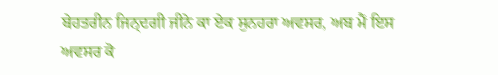ਬੇਹਤਰੀਨ ਜਿਨ੍ਦਗੀ ਜੀਨੇ ਕਾ ਏਕ ਸੁਨਹਰਾ ਅਵਸਰ, ਅਬ ਮੈਂ ਇਸ ਅਵਸਰ ਕੋ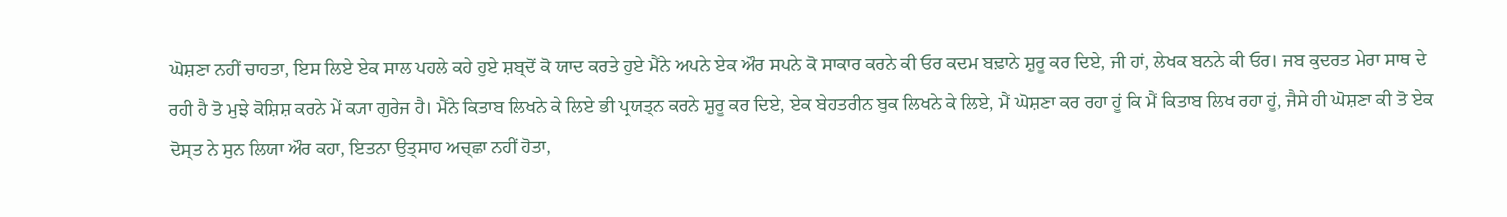ਘੋਸ਼ਣਾ ਨਹੀਂ ਚਾਹਤਾ, ਇਸ ਲਿਏ ਏਕ ਸਾਲ ਪਹਲੇ ਕਹੇ ਹੁਏ ਸ਼ਬ੍ਦੋਂ ਕੋ ਯਾਦ ਕਰਤੇ ਹੁਏ ਮੈਂਨੇ ਅਪਨੇ ਏਕ ਔਰ ਸਪਨੇ ਕੋ ਸਾਕਾਰ ਕਰਨੇ ਕੀ ਓਰ ਕਦਮ ਬਢ਼ਾਨੇ ਸ਼ੁਰੂ ਕਰ ਦਿਏ, ਜੀ ਹਾਂ, ਲੇਖਕ ਬਨਨੇ ਕੀ ਓਰ। ਜਬ ਕੁਦਰਤ ਮੇਰਾ ਸਾਥ ਦੇ ਰਹੀ ਹੈ ਤੋ ਮੁਝੇ ਕੋਸ਼ਿਸ਼ ਕਰਨੇ ਮੇਂ ਕ੍ਯਾ ਗੁਰੇਜ ਹੈ। ਮੈਂਨੇ ਕਿਤਾਬ ਲਿਖਨੇ ਕੇ ਲਿਏ ਭੀ ਪ੍ਰਯਤ੍ਨ ਕਰਨੇ ਸ਼ੁਰੂ ਕਰ ਦਿਏ, ਏਕ ਬੇਹਤਰੀਨ ਬੁਕ ਲਿਖਨੇ ਕੇ ਲਿਏ, ਮੈਂ ਘੋਸ਼ਣਾ ਕਰ ਰਹਾ ਹੂਂ ਕਿ ਮੈਂ ਕਿਤਾਬ ਲਿਖ ਰਹਾ ਹੂਂ, ਜੈਸੇ ਹੀ ਘੋਸ਼ਣਾ ਕੀ ਤੋ ਏਕ ਦੋਸ੍ਤ ਨੇ ਸੁਨ ਲਿਯਾ ਔਰ ਕਹਾ, ਇਤਨਾ ਉਤ੍ਸਾਹ ਅਚ੍ਛਾ ਨਹੀਂ ਹੋਤਾ,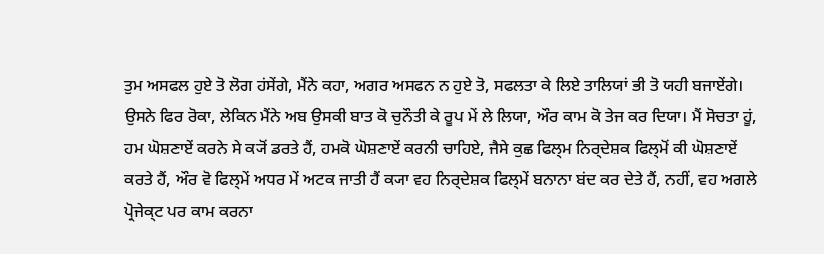ਤੁਮ ਅਸਫਲ ਹੁਏ ਤੋ ਲੋਗ ਹਂਸੇਂਗੇ, ਮੈਂਨੇ ਕਹਾ, ਅਗਰ ਅਸਫਨ ਨ ਹੁਏ ਤੋ, ਸਫਲਤਾ ਕੇ ਲਿਏ ਤਾਲਿਯਾਂ ਭੀ ਤੋ ਯਹੀ ਬਜਾਏਂਗੇ। ਉਸਨੇ ਫਿਰ ਰੋਕਾ, ਲੇਕਿਨ ਮੈਂਨੇ ਅਬ ਉਸਕੀ ਬਾਤ ਕੋ ਚੁਨੌਤੀ ਕੇ ਰੂਪ ਮੇਂ ਲੇ ਲਿਯਾ, ਔਰ ਕਾਮ ਕੋ ਤੇਜ ਕਰ ਦਿਯਾ। ਮੈਂ ਸੋਚਤਾ ਹੂਂ, ਹਮ ਘੋਸ਼ਣਾਏਂ ਕਰਨੇ ਸੇ ਕ੍ਯੋਂ ਡਰਤੇ ਹੈਂ, ਹਮਕੋ ਘੋਸ਼ਣਾਏਂ ਕਰਨੀ ਚਾਹਿਏ, ਜੈਸੇ ਕੁਛ ਫਿਲ੍ਮ ਨਿਰ੍ਦੇਸ਼ਕ ਫਿਲ੍ਮੋਂ ਕੀ ਘੋਸ਼ਣਾਏਂ ਕਰਤੇ ਹੈਂ, ਔਰ ਵੋ ਫਿਲ੍ਮੇਂ ਅਧਰ ਮੇਂ ਅਟਕ ਜਾਤੀ ਹੈਂ ਕ੍ਯਾ ਵਹ ਨਿਰ੍ਦੇਸ਼ਕ ਫਿਲ੍ਮੇਂ ਬਨਾਨਾ ਬਂਦ ਕਰ ਦੇਤੇ ਹੈਂ, ਨਹੀਂ, ਵਹ ਅਗਲੇ ਪ੍ਰੋਜੇਕ੍ਟ ਪਰ ਕਾਮ ਕਰਨਾ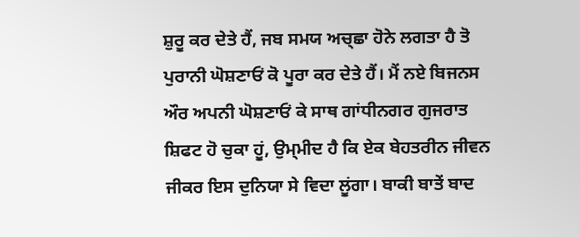ਸ਼ੁਰੂ ਕਰ ਦੇਤੇ ਹੈਂ, ਜਬ ਸਮਯ ਅਚ੍ਛਾ ਹੋਨੇ ਲਗਤਾ ਹੈ ਤੋ ਪੁਰਾਨੀ ਘੋਸ਼ਣਾਓਂ ਕੋ ਪੂਰਾ ਕਰ ਦੇਤੇ ਹੈਂ। ਮੈਂ ਨਏ ਬਿਜਨਸ ਔਰ ਅਪਨੀ ਘੋਸ਼ਣਾਓਂ ਕੇ ਸਾਥ ਗਾਂਧੀਨਗਰ ਗੁਜਰਾਤ ਸ਼ਿਫਟ ਹੋ ਚੁਕਾ ਹੂਂ, ਉਮ੍ਮੀਦ ਹੈ ਕਿ ਏਕ ਬੇਹਤਰੀਨ ਜੀਵਨ ਜੀਕਰ ਇਸ ਦੁਨਿਯਾ ਸੇ ਵਿਦਾ ਲੂਂਗਾ। ਬਾਕੀ ਬਾਤੇਂ ਬਾਦ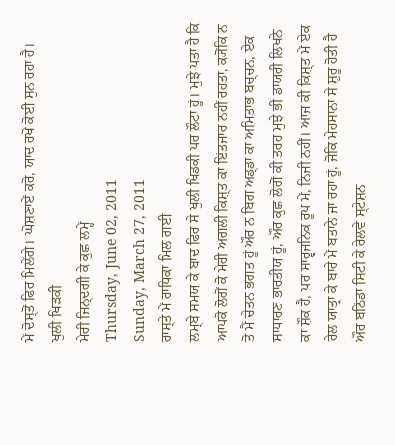ਮੇਂ ਦੋਸ੍ਤੋਂ ਫਿਰ ਮਿਲੇਂਗੇ। ਘੋਸ਼ਣਾਏਂ ਕਰੋ, ਯਾਦ ਰਖੋ ਕੋਈ ਸੁਨ ਰਹਾ ਹੈ।
ਖੁਲੀ ਖਿੜਕੀ
ਮੇਰੀ ਜਿਨ੍ਦਗੀ ਕੇ ਕੁਛ ਲਮ੍ਹੇਂ
Thursday, June 02, 2011
Sunday, March 27, 2011
ਰਾਸ੍ਤੇ ਮੇਂ ਰਾਧਿਕਾ ਮਿਲ ਗਈ
ਲਮ੍ਬੇ ਸਮਯ ਕੇ ਬਾਦ ਫਿਰ ਸੇ ਖੁਲੀ ਖਿਡਕੀ ਪਰ ਲੌਟਾ ਹੂਂ। ਮੁਝੇ ਪਤਾ ਹੈ ਕਿ ਆਪਕੋ ਲੋਗੋਂ ਕੋ ਮੇਰੀ ਅਗਲੀ ਕਿਸ਼੍ਤ ਕਾ ਇਂਤਜਾਰ ਨਹੀਂ ਰਹਤਾ, ਕ੍ਯੋਂਕਿ ਨ ਤੋ ਮੈਂ ਚੇਤਨ ਭਗਤ ਹੂਂ ਔਰ ਨ ਬਿਗ ਅਡ੍ਡਾ ਕਾ ਅਮਿਤਾਭ ਬਚ੍ਚਨ, ਏਕ ਸਾਧਾਰਣ ਭਾਰਤੀਯ ਹੂਂ, ਔਰ ਕੁਛ ਲੋਗੋਂ ਕੀ ਤਰਹ ਮੁਝੇ ਭੀ ਡਾਯਰੀ ਲਿਖਨੇ ਕਾ ਸ਼ੌਕ ਹੈ, ਪਰ ਸਾਰ੍ਵਜਨਿਕ ਰੂਪ ਮੇਂ, ਨਿਜੀ ਨਹੀਂ। ਆਜ ਕੀ ਕਿਸ਼੍ਤ ਮੇਂ ਏਕ ਰੇਲ ਯਾਤ੍ਰਾ ਕੇ ਬਾਰੇ ਮੇਂ ਬਤਾਨੇ ਜਾ ਰਹਾ ਹੂਂ, ਜੋਕਿ ਮੇਹਸਾਨਾ ਸੇ ਸ਼ੁਰੂ ਹੋਤੀ ਹੈ ਔਰ ਬਠਿਂਡਾ ਸਿਟੀ ਕੇ ਰੇਲਵੇ ਸ੍ਟੇਸ਼ਨ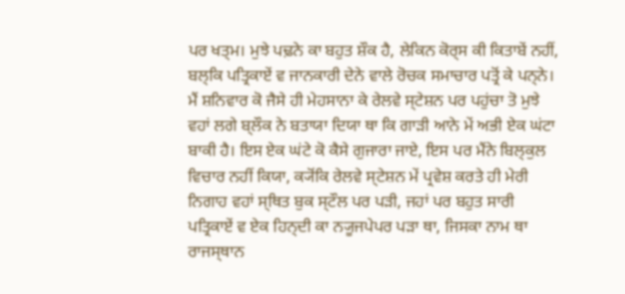ਪਰ ਖਤ੍ਮ। ਮੁਝੇ ਪਢ਼ਨੇ ਕਾ ਬਹੁਤ ਸ਼ੌਕ ਹੈ, ਲੇਕਿਨ ਕੋਰ੍ਸ ਕੀ ਕਿਤਾਬੇਂ ਨਹੀਂ, ਬਲ੍ਕਿ ਪਤ੍ਰਿਕਾਏਂ ਵ ਜਾਨਕਾਰੀ ਦੇਨੇ ਵਾਲੇ ਰੋਚਕ ਸਮਾਚਾਰ ਪਤ੍ਰੋਂ ਕੇ ਪਨ੍ਨੇ। ਮੈਂ ਸ਼ਨਿਵਾਰ ਕੋ ਜੈਸੇ ਹੀ ਮੇਹਸਾਨਾ ਕੇ ਰੇਲਵੇ ਸ੍ਟੇਸ਼ਨ ਪਰ ਪਹੁਂਚਾ ਤੋ ਮੁਝੇ ਵਹਾਂ ਲਗੇ ਬ੍ਲੌਕ ਨੇ ਬਤਾਯਾ ਦਿਯਾ ਥਾ ਕਿ ਗਾਡ਼ੀ ਆਨੇ ਮੇਂ ਅਭੀ ਏਕ ਘਂਟਾ ਬਾਕੀ ਹੈ। ਇਸ ਏਕ ਘਂਟੇ ਕੋ ਕੈਸੇ ਗੁਜਾਰਾ ਜਾਏ, ਇਸ ਪਰ ਮੈਂਨੇ ਬਿਲ੍ਕੁਲ ਵਿਚਾਰ ਨਹੀਂ ਕਿਯਾ, ਕ੍ਯੋਂਕਿ ਰੇਲਵੇ ਸ੍ਟੇਸ਼ਨ ਮੇਂ ਪ੍ਰਵੇਸ਼ ਕਰਤੇ ਹੀ ਮੇਰੀ ਨਿਗਾਹ ਵਹਾਂ ਸ੍ਥਿਤ ਬੁਕ ਸ੍ਟੌਲ ਪਰ ਪਡ਼ੀ, ਜਹਾਂ ਪਰ ਬਹੁਤ ਸਾਰੀ ਪਤ੍ਰਿਕਾਏਂ ਵ ਏਕ ਹਿਨ੍ਦੀ ਕਾ ਨ੍ਯੂਜਪੇਪਰ ਪਡ਼ਾ ਥਾ, ਜਿਸਕਾ ਨਾਮ ਥਾ ਰਾਜਸ੍ਥਾਨ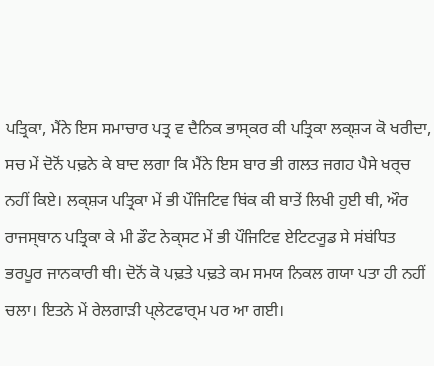ਪਤ੍ਰਿਕਾ, ਮੈਂਨੇ ਇਸ ਸਮਾਚਾਰ ਪਤ੍ਰ ਵ ਦੈਨਿਕ ਭਾਸ੍ਕਰ ਕੀ ਪਤ੍ਰਿਕਾ ਲਕ੍ਸ਼੍ਯ ਕੋ ਖਰੀਦਾ, ਸਚ ਮੇਂ ਦੋਨੋਂ ਪਢ਼ਨੇ ਕੇ ਬਾਦ ਲਗਾ ਕਿ ਮੈਂਨੇ ਇਸ ਬਾਰ ਭੀ ਗਲਤ ਜਗਹ ਪੈਸੇ ਖਰ੍ਚ ਨਹੀਂ ਕਿਏ। ਲਕ੍ਸ਼੍ਯ ਪਤ੍ਰਿਕਾ ਮੇਂ ਭੀ ਪੌਜਿਟਿਵ ਥਿਂਕ ਕੀ ਬਾਤੇਂ ਲਿਖੀ ਹੁਈ ਥੀ, ਔਰ ਰਾਜਸ੍ਥਾਨ ਪਤ੍ਰਿਕਾ ਕੇ ਮੀ ਡੌਟ ਨੇਕ੍ਸਟ ਮੇਂ ਭੀ ਪੌਜਿਟਿਵ ਏਟਿਟ੍ਯੂਡ ਸੇ ਸਂਬਂਧਿਤ ਭਰਪੂਰ ਜਾਨਕਾਰੀ ਥੀ। ਦੋਨੋਂ ਕੋ ਪਢ਼ਤੇ ਪਢ਼ਤੇ ਕਮ ਸਮਯ ਨਿਕਲ ਗਯਾ ਪਤਾ ਹੀ ਨਹੀਂ ਚਲਾ। ਇਤਨੇ ਮੇਂ ਰੇਲਗਾਡ਼ੀ ਪ੍ਲੇਟਫਾਰ੍ਮ ਪਰ ਆ ਗਈ।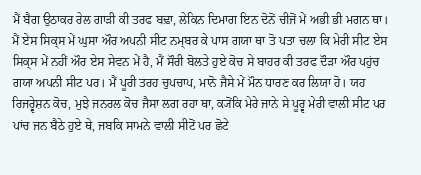ਮੈਂ ਬੈਗ ਉਠਾਕਰ ਰੇਲ ਗਾਡ਼ੀ ਕੀ ਤਰਫ ਬਢ਼ਾ, ਲੇਕਿਨ ਦਿਮਾਗ ਇਨ ਦੋਨੋਂ ਚੀਜੋਂ ਮੇਂ ਅਭੀ ਭੀ ਮਗਨ ਥਾ। ਮੈਂ ਏਸ ਸਿਕ੍ਸ ਮੇਂ ਘੁਸਾ ਔਰ ਅਪਨੀ ਸੀਟ ਨਮ੍ਬਰ ਕੇ ਪਾਸ ਗਯਾ ਥਾ ਤੋ ਪਤਾ ਚਲਾ ਕਿ ਮੇਰੀ ਸੀਟ ਏਸ ਸਿਕ੍ਸ ਮੇਂ ਨਹੀਂ ਔਰ ਏਸ ਸੇਵਨ ਮੇਂ ਹੈ, ਮੈਂ ਸੌਰੀ ਬੋਲਤੇ ਹੁਏ ਕੋਚ ਸੇ ਬਾਹਰ ਕੀ ਤਰਫ ਦੌਡ਼ਾ ਔਰ ਪਹੁਂਚ ਗਯਾ ਅਪਨੀ ਸੀਟ ਪਰ। ਮੈਂ ਪੂਰੀ ਤਰਹ ਚੁਪਚਾਪ, ਮਾਨੋ ਜੈਸੇ ਮੇਂ ਮੌਨ ਧਾਰਣ ਕਰ ਲਿਯਾ ਹੋ। ਯਹ ਰਿਜਰ੍ਵੇਸ਼ਨ ਕੋਚ, ਮੁਝੇ ਜਨਰਲ ਕੋਚ ਜੈਸਾ ਲਗ ਰਹਾ ਥਾ, ਕ੍ਯੋਂਕਿ ਮੇਰੇ ਜਾਨੇ ਸੇ ਪੂਰ੍ਵ ਮੇਰੀ ਵਾਲੀ ਸੀਟ ਪਰ ਪਾਂਚ ਜਨ ਬੈਠੇ ਹੁਏ ਥੇ, ਜਬਕਿ ਸਾਮਨੇ ਵਾਲੀ ਸੀਟੋਂ ਪਰ ਛੋਟੇ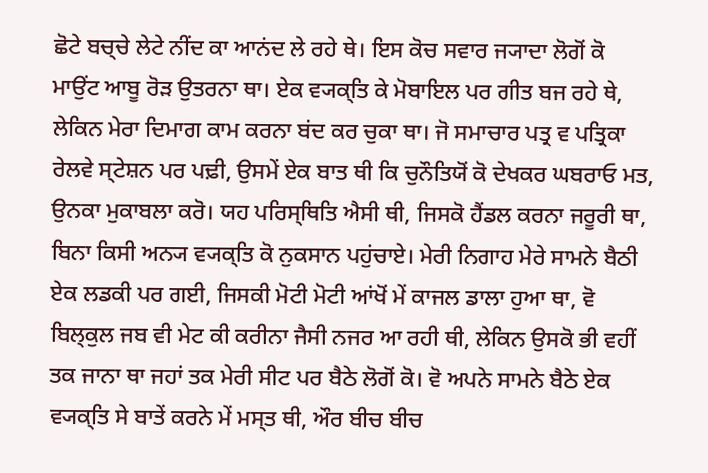ਛੋਟੇ ਬਚ੍ਚੇ ਲੇਟੇ ਨੀਂਦ ਕਾ ਆਨਂਦ ਲੇ ਰਹੇ ਥੇ। ਇਸ ਕੋਚ ਸਵਾਰ ਜ੍ਯਾਦਾ ਲੋਗੋਂ ਕੋ ਮਾਉਂਟ ਆਬੂ ਰੋਡ਼ ਉਤਰਨਾ ਥਾ। ਏਕ ਵ੍ਯਕ੍ਤਿ ਕੇ ਮੋਬਾਇਲ ਪਰ ਗੀਤ ਬਜ ਰਹੇ ਥੇ, ਲੇਕਿਨ ਮੇਰਾ ਦਿਮਾਗ ਕਾਮ ਕਰਨਾ ਬਂਦ ਕਰ ਚੁਕਾ ਥਾ। ਜੋ ਸਮਾਚਾਰ ਪਤ੍ਰ ਵ ਪਤ੍ਰਿਕਾ ਰੇਲਵੇ ਸ੍ਟੇਸ਼ਨ ਪਰ ਪਢ਼ੀ, ਉਸਮੇਂ ਏਕ ਬਾਤ ਥੀ ਕਿ ਚੁਨੌਤਿਯੋਂ ਕੋ ਦੇਖਕਰ ਘਬਰਾਓ ਮਤ, ਉਨਕਾ ਮੁਕਾਬਲਾ ਕਰੋ। ਯਹ ਪਰਿਸ੍ਥਿਤਿ ਐਸੀ ਥੀ, ਜਿਸਕੋ ਹੈਂਡਲ ਕਰਨਾ ਜਰੂਰੀ ਥਾ, ਬਿਨਾ ਕਿਸੀ ਅਨ੍ਯ ਵ੍ਯਕ੍ਤਿ ਕੋ ਨੁਕਸਾਨ ਪਹੁਂਚਾਏ। ਮੇਰੀ ਨਿਗਾਹ ਮੇਰੇ ਸਾਮਨੇ ਬੈਠੀ ਏਕ ਲਡਕੀ ਪਰ ਗਈ, ਜਿਸਕੀ ਮੋਟੀ ਮੋਟੀ ਆਂਖੋਂ ਮੇਂ ਕਾਜਲ ਡਾਲਾ ਹੁਆ ਥਾ, ਵੋ ਬਿਲ੍ਕੁਲ ਜਬ ਵੀ ਮੇਟ ਕੀ ਕਰੀਨਾ ਜੈਸੀ ਨਜਰ ਆ ਰਹੀ ਥੀ, ਲੇਕਿਨ ਉਸਕੋ ਭੀ ਵਹੀਂ ਤਕ ਜਾਨਾ ਥਾ ਜਹਾਂ ਤਕ ਮੇਰੀ ਸੀਟ ਪਰ ਬੈਠੇ ਲੋਗੋਂ ਕੋ। ਵੋ ਅਪਨੇ ਸਾਮਨੇ ਬੈਠੇ ਏਕ ਵ੍ਯਕ੍ਤਿ ਸੇ ਬਾਤੇਂ ਕਰਨੇ ਮੇਂ ਮਸ੍ਤ ਥੀ, ਔਰ ਬੀਚ ਬੀਚ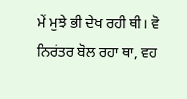ਮੇਂ ਮੁਝੇ ਭੀ ਦੇਖ ਰਹੀ ਥੀ। ਵੋ ਨਿਰਂਤਰ ਬੋਲ ਰਹਾ ਥਾ, ਵਹ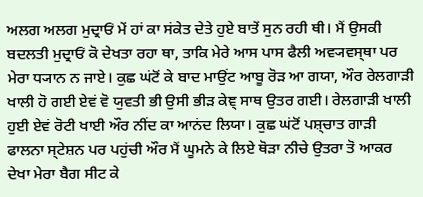ਅਲਗ ਅਲਗ ਮੁਦ੍ਰਾਓਂ ਮੇਂ ਹਾਂ ਕਾ ਸਂਕੇਤ ਦੇਤੇ ਹੁਏ ਬਾਤੇਂ ਸੁਨ ਰਹੀ ਥੀ। ਮੈਂ ਉਸਕੀ ਬਦਲਤੀ ਮੁਦ੍ਰਾਓਂ ਕੋ ਦੇਖਤਾ ਰਹਾ ਥਾ, ਤਾਕਿ ਮੇਰੇ ਆਸ ਪਾਸ ਫੈਲੀ ਅਵ੍ਯਵਸ੍ਥਾ ਪਰ ਮੇਰਾ ਧ੍ਯਾਨ ਨ ਜਾਏ। ਕੁਛ ਘਂਟੋਂ ਕੇ ਬਾਦ ਮਾਉਂਟ ਆਬੂ ਰੋਡ਼ ਆ ਗਯਾ, ਔਰ ਰੇਲਗਾਡ਼ੀ ਖਾਲੀ ਹੋ ਗਈ ਏਵਂ ਵੋ ਯੁਵਤੀ ਭੀ ਉਸੀ ਭੀਡ਼ ਕੇਞ੍ ਸਾਥ ਉਤਰ ਗਈ। ਰੇਲਗਾਡ਼ੀ ਖਾਲੀ ਹੁਈ ਏਵਂ ਰੋਟੀ ਖਾਈ ਔਰ ਨੀਂਦ ਕਾ ਆਨਂਦ ਲਿਯਾ। ਕੁਛ ਘਂਟੋਂ ਪਸ਼੍ਚਾਤ ਗਾਡ਼ੀ ਫਾਲਨਾ ਸ੍ਟੇਸ਼ਨ ਪਰ ਪਹੁਂਚੀ ਔਰ ਮੈਂ ਘੂਮਨੇ ਕੇ ਲਿਏ ਥੋਡ਼ਾ ਨੀਚੇ ਉਤਰਾ ਤੋ ਆਕਰ ਦੇਖਾ ਮੇਰਾ ਬੈਗ ਸੀਟ ਕੇ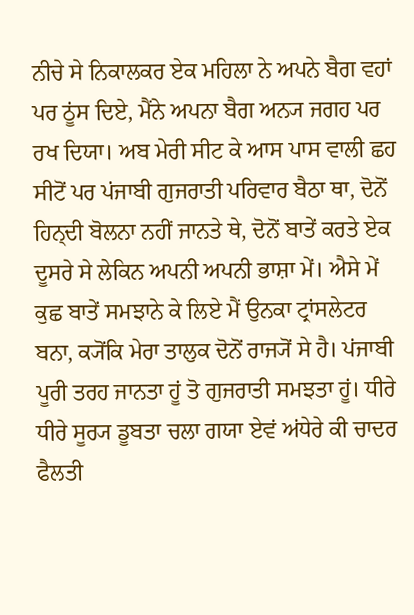ਨੀਚੇ ਸੇ ਨਿਕਾਲਕਰ ਏਕ ਮਹਿਲਾ ਨੇ ਅਪਨੇ ਬੈਗ ਵਹਾਂ ਪਰ ਠੂਂਸ ਦਿਏ, ਮੈਂਨੇ ਅਪਨਾ ਬੈਗ ਅਨ੍ਯ ਜਗਹ ਪਰ ਰਖ ਦਿਯਾ। ਅਬ ਮੇਰੀ ਸੀਟ ਕੇ ਆਸ ਪਾਸ ਵਾਲੀ ਛਹ ਸੀਟੋਂ ਪਰ ਪਂਜਾਬੀ ਗੁਜਰਾਤੀ ਪਰਿਵਾਰ ਬੈਠਾ ਥਾ, ਦੋਨੋਂ ਹਿਨ੍ਦੀ ਬੋਲਨਾ ਨਹੀਂ ਜਾਨਤੇ ਥੇ, ਦੋਨੋਂ ਬਾਤੇਂ ਕਰਤੇ ਏਕ ਦੂਸਰੇ ਸੇ ਲੇਕਿਨ ਅਪਨੀ ਅਪਨੀ ਭਾਸ਼ਾ ਮੇਂ। ਐਸੇ ਮੇਂ ਕੁਛ ਬਾਤੇਂ ਸਮਝਾਨੇ ਕੇ ਲਿਏ ਮੈਂ ਉਨਕਾ ਟ੍ਰਾਂਸਲੇਟਰ ਬਨਾ, ਕ੍ਯੋਂਕਿ ਮੇਰਾ ਤਾਲੁਕ ਦੋਨੋਂ ਰਾਜ੍ਯੋਂ ਸੇ ਹੈ। ਪਂਜਾਬੀ ਪੂਰੀ ਤਰਹ ਜਾਨਤਾ ਹੂਂ ਤੋ ਗੁਜਰਾਤੀ ਸਮਝਤਾ ਹੂਂ। ਧੀਰੇ ਧੀਰੇ ਸੂਰ੍ਯ ਡੂਬਤਾ ਚਲਾ ਗਯਾ ਏਵਂ ਅਂਧੇਰੇ ਕੀ ਚਾਦਰ ਫੈਲਤੀ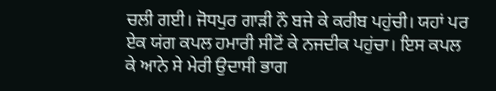ਚਲੀ ਗਈ। ਜੋਧਪੁਰ ਗਾਡ਼ੀ ਨੌ ਬਜੇ ਕੇ ਕਰੀਬ ਪਹੁਂਚੀ। ਯਹਾਂ ਪਰ ਏਕ ਯਂਗ ਕਪਲ ਹਮਾਰੀ ਸੀਟੋਂ ਕੇ ਨਜਦੀਕ ਪਹੁਂਚਾ। ਇਸ ਕਪਲ ਕੇ ਆਨੇ ਸੇ ਮੇਰੀ ਉਦਾਸੀ ਭਾਗ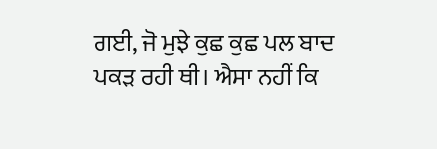ਗਈ, ਜੋ ਮੁਝੇ ਕੁਛ ਕੁਛ ਪਲ ਬਾਦ ਪਕਡ਼ ਰਹੀ ਥੀ। ਐਸਾ ਨਹੀਂ ਕਿ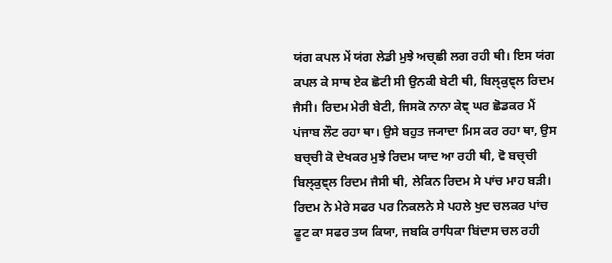ਯਂਗ ਕਪਲ ਮੇਂ ਯਂਗ ਲੇਡੀ ਮੁਝੇ ਅਚ੍ਛੀ ਲਗ ਰਹੀ ਥੀ। ਇਸ ਯਂਗ ਕਪਲ ਕੇ ਸਾਥ ਏਕ ਛੋਟੀ ਸੀ ਉਨਕੀ ਬੇਟੀ ਥੀ, ਬਿਲ੍ਕੁਞ੍ਲ ਰਿਦਮ ਜੈਸੀ। ਰਿਦਮ ਮੇਰੀ ਬੇਟੀ, ਜਿਸਕੋ ਨਾਨਾ ਕੇਞ੍ ਘਰ ਛੋਡਕਰ ਮੈਂ ਪਂਜਾਬ ਲੌਟ ਰਹਾ ਥਾ। ਉਸੇ ਬਹੁਤ ਜ੍ਯਾਦਾ ਮਿਸ ਕਰ ਰਹਾ ਥਾ, ਉਸ ਬਚ੍ਚੀ ਕੋ ਦੇਖਕਰ ਮੁਝੇ ਰਿਦਮ ਯਾਦ ਆ ਰਹੀ ਥੀ, ਵੋ ਬਚ੍ਚੀ ਬਿਲ੍ਕੁਞ੍ਲ ਰਿਦਮ ਜੈਸੀ ਥੀ, ਲੇਕਿਨ ਰਿਦਮ ਸੇ ਪਾਂਚ ਮਾਹ ਬਡ਼ੀ। ਰਿਦਮ ਨੇ ਮੇਰੇ ਸਫਰ ਪਰ ਨਿਕਲਨੇ ਸੇ ਪਹਲੇ ਖੁਦ ਚਲਕਰ ਪਾਂਚ ਫੂਟ ਕਾ ਸਫਰ ਤਯ ਕਿਯਾ, ਜਬਕਿ ਰਾਧਿਕਾ ਬਿਂਦਾਸ ਚਲ ਰਹੀ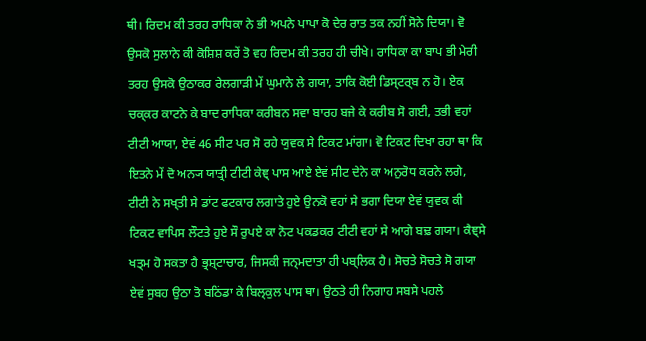ਥੀ। ਰਿਦਮ ਕੀ ਤਰਹ ਰਾਧਿਕਾ ਨੇ ਭੀ ਅਪਨੇ ਪਾਪਾ ਕੋ ਦੇਰ ਰਾਤ ਤਕ ਨਹੀਂ ਸੋਨੇ ਦਿਯਾ। ਵੋ ਉਸਕੋ ਸੁਲਾਨੇ ਕੀ ਕੋਸ਼ਿਸ਼ ਕਰੇਂ ਤੋ ਵਹ ਰਿਦਮ ਕੀ ਤਰਹ ਹੀ ਚੀਖੇ। ਰਾਧਿਕਾ ਕਾ ਬਾਪ ਭੀ ਮੇਰੀ ਤਰਹ ਉਸਕੋ ਉਠਾਕਰ ਰੇਲਗਾਡ਼ੀ ਮੇਂ ਘੁਮਾਨੇ ਲੇ ਗਯਾ, ਤਾਕਿ ਕੋਈ ਡਿਸ੍ਟਰ੍ਬ ਨ ਹੋ। ਏਕ ਚਕ੍ਕਰ ਕਾਟਨੇ ਕੇ ਬਾਦ ਰਾਧਿਕਾ ਕਰੀਬਨ ਸਵਾ ਬਾਰਹ ਬਜੇ ਕੇ ਕਰੀਬ ਸੋ ਗਈ, ਤਭੀ ਵਹਾਂ ਟੀਟੀ ਆਯਾ, ਏਵਂ 46 ਸੀਟ ਪਰ ਸੋ ਰਹੇ ਯੁਵਕ ਸੇ ਟਿਕਟ ਮਾਂਗਾ। ਵੋ ਟਿਕਟ ਦਿਖਾ ਰਹਾ ਥਾ ਕਿ ਇਤਨੇ ਮੇਂ ਦੋ ਅਨ੍ਯ ਯਾਤ੍ਰੀ ਟੀਟੀ ਕੇਞ੍ ਪਾਸ ਆਏ ਏਵਂ ਸੀਟ ਦੇਨੇ ਕਾ ਅਨੁਰੋਧ ਕਰਨੇ ਲਗੇ, ਟੀਟੀ ਨੇ ਸਖ੍ਤੀ ਸੇ ਡਾਂਟ ਫਟਕਾਰ ਲਗਾਤੇ ਹੁਏ ਉਨਕੋ ਵਹਾਂ ਸੇ ਭਗਾ ਦਿਯਾ ਏਵਂ ਯੁਵਕ ਕੀ ਟਿਕਟ ਵਾਪਿਸ ਲੌਟਤੇ ਹੁਏ ਸੌ ਰੁਪਏ ਕਾ ਨੋਟ ਪਕਡਕਰ ਟੀਟੀ ਵਹਾਂ ਸੇ ਆਗੇ ਬਢ਼ ਗਯਾ। ਕੈਞ੍ਸੇ ਖਤ੍ਮ ਹੋ ਸਕਤਾ ਹੈ ਭ੍ਰਸ਼੍ਟਾਚਾਰ, ਜਿਸਕੀ ਜਨ੍ਮਦਾਤਾ ਹੀ ਪਬ੍ਲਿਕ ਹੈ। ਸੋਚਤੇ ਸੋਚਤੇ ਸੋ ਗਯਾ ਏਵਂ ਸੁਬਹ ਉਠਾ ਤੋ ਬਠਿਂਡਾ ਕੇ ਬਿਲ੍ਕੁਲ ਪਾਸ ਥਾ। ਉਠਤੇ ਹੀ ਨਿਗਾਹ ਸਬਸੇ ਪਹਲੇ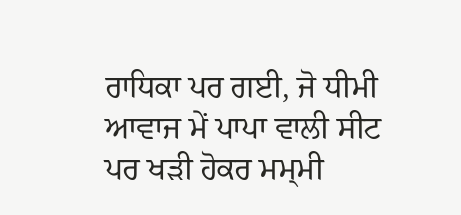ਰਾਧਿਕਾ ਪਰ ਗਈ, ਜੋ ਧੀਮੀ ਆਵਾਜ ਮੇਂ ਪਾਪਾ ਵਾਲੀ ਸੀਟ ਪਰ ਖਡ਼ੀ ਹੋਕਰ ਮਮ੍ਮੀ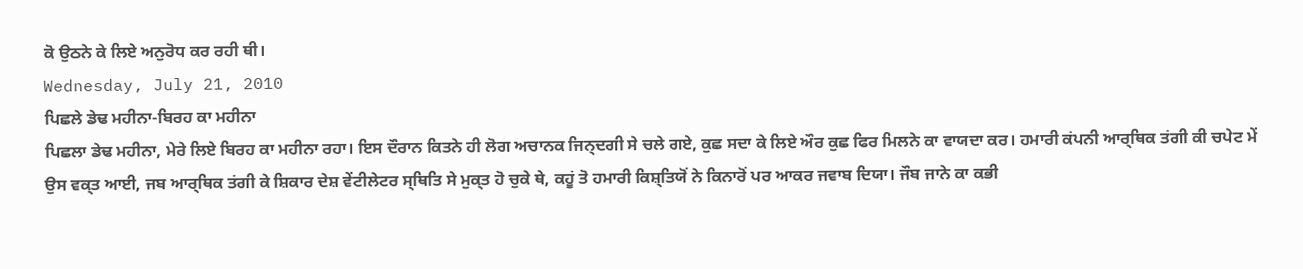ਕੋ ਉਠਨੇ ਕੇ ਲਿਏ ਅਨੁਰੋਧ ਕਰ ਰਹੀ ਥੀ।
Wednesday, July 21, 2010
ਪਿਛਲੇ ਡੇਢ ਮਹੀਨਾ-ਬਿਰਹ ਕਾ ਮਹੀਨਾ
ਪਿਛਲਾ ਡੇਢ ਮਹੀਨਾ, ਮੇਰੇ ਲਿਏ ਬਿਰਹ ਕਾ ਮਹੀਨਾ ਰਹਾ। ਇਸ ਦੌਰਾਨ ਕਿਤਨੇ ਹੀ ਲੋਗ ਅਚਾਨਕ ਜਿਨ੍ਦਗੀ ਸੇ ਚਲੇ ਗਏ, ਕੁਛ ਸਦਾ ਕੇ ਲਿਏ ਔਰ ਕੁਛ ਫਿਰ ਮਿਲਨੇ ਕਾ ਵਾਯਦਾ ਕਰ। ਹਮਾਰੀ ਕਂਪਨੀ ਆਰ੍ਥਿਕ ਤਂਗੀ ਕੀ ਚਪੇਟ ਮੇਂ ਉਸ ਵਕ੍ਤ ਆਈ, ਜਬ ਆਰ੍ਥਿਕ ਤਂਗੀ ਕੇ ਸ਼ਿਕਾਰ ਦੇਸ਼ ਵੇਂਟੀਲੇਟਰ ਸ੍ਥਿਤਿ ਸੇ ਮੁਕ੍ਤ ਹੋ ਚੁਕੇ ਥੇ, ਕਹੂਂ ਤੋ ਹਮਾਰੀ ਕਿਸ਼੍ਤਿਯੋਂ ਨੇ ਕਿਨਾਰੋਂ ਪਰ ਆਕਰ ਜਵਾਬ ਦਿਯਾ। ਜੌਬ ਜਾਨੇ ਕਾ ਕਭੀ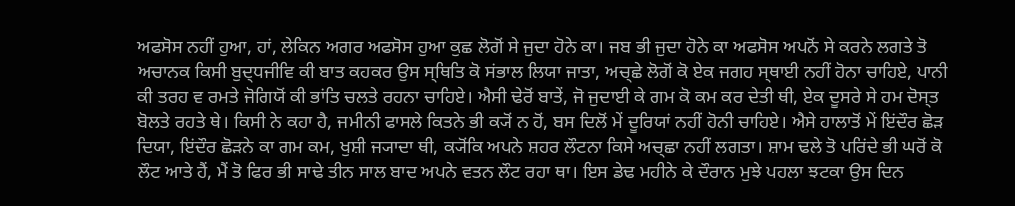ਅਫਸੋਸ ਨਹੀਂ ਹੁਆ, ਹਾਂ, ਲੇਕਿਨ ਅਗਰ ਅਫਸੋਸ ਹੁਆ ਕੁਛ ਲੋਗੋਂ ਸੇ ਜੁਦਾ ਹੋਨੇ ਕਾ। ਜਬ ਭੀ ਜੁਦਾ ਹੋਨੇ ਕਾ ਅਫਸੋਸ ਅਪਨੋਂ ਸੇ ਕਰਨੇ ਲਗਤੇ ਤੋ ਅਚਾਨਕ ਕਿਸੀ ਬੁਦ੍ਧਜੀਵਿ ਕੀ ਬਾਤ ਕਹਕਰ ਉਸ ਸ੍ਥਿਤਿ ਕੋ ਸਂਭਾਲ ਲਿਯਾ ਜਾਤਾ, ਅਚ੍ਛੇ ਲੋਗੋਂ ਕੋ ਏਕ ਜਗਹ ਸ੍ਥਾਈ ਨਹੀਂ ਹੋਨਾ ਚਾਹਿਏ, ਪਾਨੀ ਕੀ ਤਰਹ ਵ ਰਮਤੇ ਜੋਗਿਯੋਂ ਕੀ ਭਾਂਤਿ ਚਲਤੇ ਰਹਨਾ ਚਾਹਿਏ। ਐਸੀ ਢੇਰੋਂ ਬਾਤੇਂ, ਜੋ ਜੁਦਾਈ ਕੇ ਗਮ ਕੋ ਕਮ ਕਰ ਦੇਤੀ ਥੀ, ਏਕ ਦੂਸਰੇ ਸੇ ਹਮ ਦੋਸ੍ਤ ਬੋਲਤੇ ਰਹਤੇ ਥੇ। ਕਿਸੀ ਨੇ ਕਹਾ ਹੈ, ਜਮੀਨੀ ਫਾਸਲੇ ਕਿਤਨੇ ਭੀ ਕ੍ਯੋਂ ਨ ਹੋਂ, ਬਸ ਦਿਲੋਂ ਮੇਂ ਦੂਰਿਯਾਂ ਨਹੀਂ ਹੋਨੀ ਚਾਹਿਏ। ਐਸੇ ਹਾਲਾਤੋਂ ਮੇਂ ਇਂਦੌਰ ਛੋੜ ਦਿਯਾ, ਇਂਦੌਰ ਛੋੜਨੇ ਕਾ ਗਮ ਕਮ, ਖੁਸ਼ੀ ਜ੍ਯਾਦਾ ਥੀ, ਕ੍ਯੋਂਕਿ ਅਪਨੇ ਸ਼ਹਰ ਲੌਟਨਾ ਕਿਸੇ ਅਚ੍ਛਾ ਨਹੀਂ ਲਗਤਾ। ਸ਼ਾਮ ਢਲੇ ਤੋ ਪਰਿਂਦੇ ਭੀ ਘਰੋਂ ਕੋ ਲੌਟ ਆਤੇ ਹੈਂ, ਮੈਂ ਤੋ ਫਿਰ ਭੀ ਸਾਢੇ ਤੀਨ ਸਾਲ ਬਾਦ ਅਪਨੇ ਵਤਨ ਲੌਟ ਰਹਾ ਥਾ। ਇਸ ਡੇਢ ਮਹੀਨੇ ਕੇ ਦੌਰਾਨ ਮੁਝੇ ਪਹਲਾ ਝਟਕਾ ਉਸ ਦਿਨ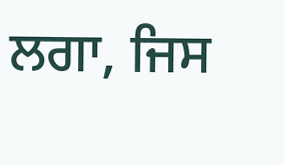ਲਗਾ, ਜਿਸ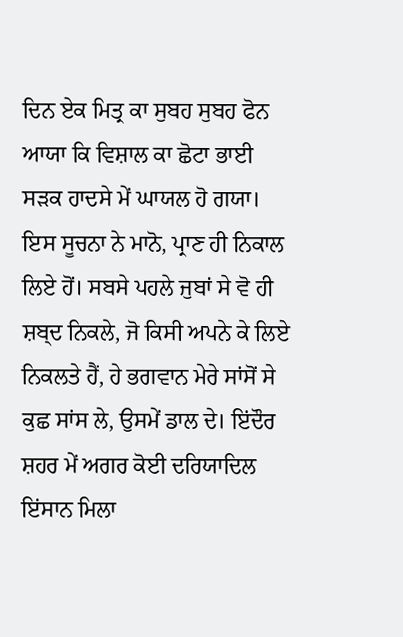ਦਿਨ ਏਕ ਮਿਤ੍ਰ ਕਾ ਸੁਬਹ ਸੁਬਹ ਫੋਨ ਆਯਾ ਕਿ ਵਿਸ਼ਾਲ ਕਾ ਛੋਟਾ ਭਾਈ ਸੜਕ ਹਾਦਸੇ ਮੇਂ ਘਾਯਲ ਹੋ ਗਯਾ। ਇਸ ਸੂਚਨਾ ਨੇ ਮਾਨੋ, ਪ੍ਰਾਣ ਹੀ ਨਿਕਾਲ ਲਿਏ ਹੋਂ। ਸਬਸੇ ਪਹਲੇ ਜੁਬਾਂ ਸੇ ਵੋ ਹੀ ਸ਼ਬ੍ਦ ਨਿਕਲੇ, ਜੋ ਕਿਸੀ ਅਪਨੇ ਕੇ ਲਿਏ ਨਿਕਲਤੇ ਹੈਂ, ਹੇ ਭਗਵਾਨ ਮੇਰੇ ਸਾਂਸੋਂ ਸੇ ਕੁਛ ਸਾਂਸ ਲੇ, ਉਸਮੇਂ ਡਾਲ ਦੇ। ਇਂਦੌਰ ਸ਼ਹਰ ਮੇਂ ਅਗਰ ਕੋਈ ਦਰਿਯਾਦਿਲ ਇਂਸਾਨ ਮਿਲਾ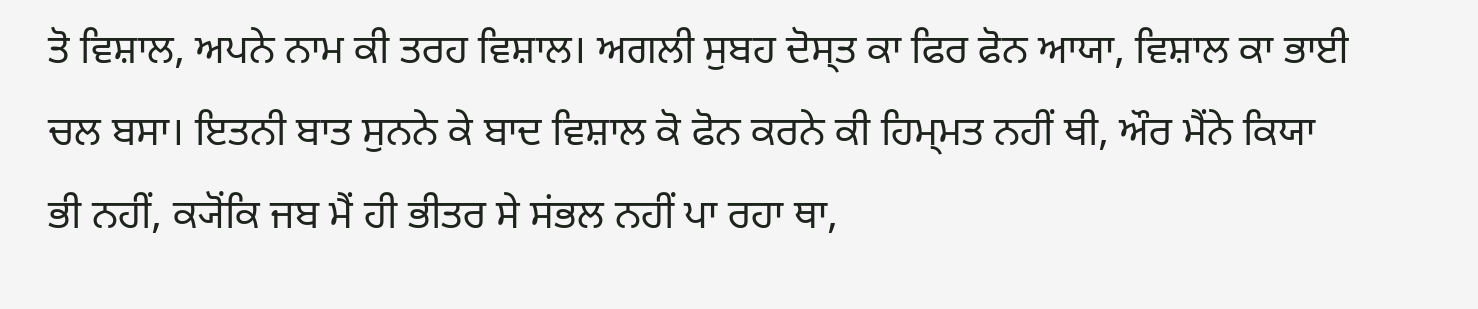ਤੋ ਵਿਸ਼ਾਲ, ਅਪਨੇ ਨਾਮ ਕੀ ਤਰਹ ਵਿਸ਼ਾਲ। ਅਗਲੀ ਸੁਬਹ ਦੋਸ੍ਤ ਕਾ ਫਿਰ ਫੋਨ ਆਯਾ, ਵਿਸ਼ਾਲ ਕਾ ਭਾਈ ਚਲ ਬਸਾ। ਇਤਨੀ ਬਾਤ ਸੁਨਨੇ ਕੇ ਬਾਦ ਵਿਸ਼ਾਲ ਕੋ ਫੋਨ ਕਰਨੇ ਕੀ ਹਿਮ੍ਮਤ ਨਹੀਂ ਥੀ, ਔਰ ਮੈਂਨੇ ਕਿਯਾ ਭੀ ਨਹੀਂ, ਕ੍ਯੋਂਕਿ ਜਬ ਮੈਂ ਹੀ ਭੀਤਰ ਸੇ ਸਂਭਲ ਨਹੀਂ ਪਾ ਰਹਾ ਥਾ,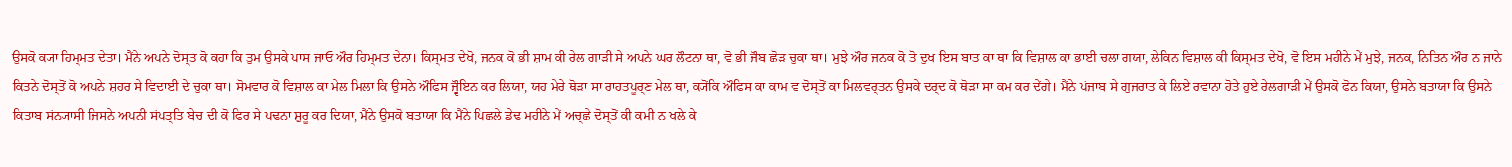ਉਸਕੋ ਕ੍ਯਾ ਹਿਮ੍ਮਤ ਦੇਤਾ। ਮੈਂਨੇ ਅਪਨੇ ਦੋਸ੍ਤ ਕੋ ਕਹਾ ਕਿ ਤੁਮ ਉਸਕੇ ਪਾਸ ਜਾਓ ਔਰ ਹਿਮ੍ਮਤ ਦੇਨਾ। ਕਿਸ੍ਮਤ ਦੇਖੋ, ਜਨਕ ਕੋ ਭੀ ਸ਼ਾਮ ਕੀ ਰੇਲ ਗਾੜੀ ਸੇ ਅਪਨੇ ਘਰ ਲੌਟਨਾ ਥਾ, ਵੋ ਭੀ ਜੌਬ ਛੋੜ ਚੁਕਾ ਥਾ। ਮੁਝੇ ਔਰ ਜਨਕ ਕੋ ਤੋ ਦੁਖ ਇਸ ਬਾਤ ਕਾ ਥਾ ਕਿ ਵਿਸ਼ਾਲ ਕਾ ਭਾਈ ਚਲਾ ਗਯਾ, ਲੇਕਿਨ ਵਿਸ਼ਾਲ ਕੀ ਕਿਸ੍ਮਤ ਦੇਖੋ, ਵੋ ਇਸ ਮਹੀਨੇ ਮੇਂ ਮੁਝੇ, ਜਨਕ, ਨਿਤਿਨ ਔਰ ਨ ਜਾਨੇ ਕਿਤਨੇ ਦੋਸ੍ਤੋਂ ਕੋ ਅਪਨੇ ਸ਼ਹਰ ਸੇ ਵਿਦਾਈ ਦੇ ਚੁਕਾ ਥਾ। ਸੋਮਵਾਰ ਕੋ ਵਿਸ਼ਾਲ ਕਾ ਮੇਲ ਮਿਲਾ ਕਿ ਉਸਨੇ ਔਫਿਸ ਜ੍ਵੌਇਨ ਕਰ ਲਿਯਾ, ਯਹ ਮੇਰੇ ਥੋੜਾ ਸਾ ਰਾਹਤਪੂਰ੍ਣ ਮੇਲ ਥਾ, ਕ੍ਯੋਂਕਿ ਔਫਿਸ ਕਾ ਕਾਮ ਵ ਦੋਸ੍ਤੋਂ ਕਾ ਮਿਲਵਰ੍ਤਨ ਉਸਕੇ ਦਰ੍ਦ ਕੋ ਥੋੜਾ ਸਾ ਕਮ ਕਰ ਦੇਂਗੇ। ਮੈਂਨੇ ਪਂਜਾਬ ਸੇ ਗੁਜਰਾਤ ਕੇ ਲਿਏ ਰਵਾਨਾ ਹੋਤੇ ਹੁਏ ਰੇਲਗਾੜੀ ਮੇਂ ਉਸਕੋ ਫੋਨ ਕਿਯਾ, ਉਸਨੇ ਬਤਾਯਾ ਕਿ ਉਸਨੇ ਕਿਤਾਬ ਸਂਨ੍ਯਾਸੀ ਜਿਸਨੇ ਅਪਨੀ ਸਂਪਤ੍ਤਿ ਬੇਚ ਦੀ ਕੋ ਫਿਰ ਸੇ ਪਢਨਾ ਸ਼ੁਰੂ ਕਰ ਦਿਯਾ, ਮੈਂਨੇ ਉਸਕੋ ਬਤਾਯਾ ਕਿ ਮੈਂਨੇ ਪਿਛਲੇ ਡੇਢ ਮਹੀਨੇ ਮੇਂ ਅਚ੍ਛੇ ਦੋਸ੍ਤੋਂ ਕੀ ਕਮੀ ਨ ਖਲੇ ਕੇ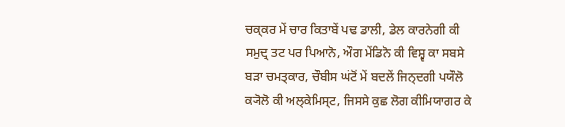ਚਕ੍ਕਰ ਮੇਂ ਚਾਰ ਕਿਤਾਬੇਂ ਪਢ ਡਾਲੀ, ਡੇਲ ਕਾਰਨੇਗੀ ਕੀ ਸਮੁਦ੍ਰ ਤਟ ਪਰ ਪਿਆਨੋ, ਔਗ ਮੇਂਡਿਨੋ ਕੀ ਵਿਸ਼੍ਵ ਕਾ ਸਬਸੇ ਬੜਾ ਚਮਤ੍ਕਾਰ, ਚੌਬੀਸ ਘਂਟੋਂ ਮੇਂ ਬਦਲੇਂ ਜਿਨ੍ਦਗੀ ਪਯੌਲੋ ਕ੍ਯੋਲੋ ਕੀ ਅਲ੍ਕੇਮਿਸ੍ਟ, ਜਿਸਸੇ ਕੁਛ ਲੋਗ ਕੀਮਿਯਾਗਰ ਕੇ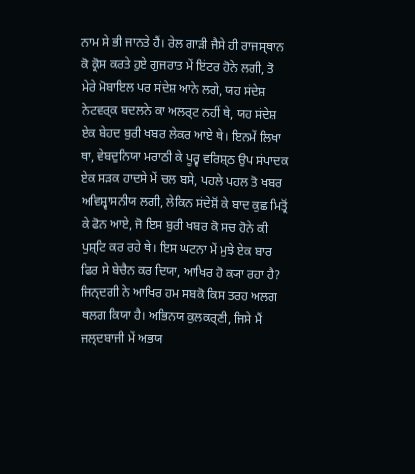ਨਾਮ ਸੇ ਭੀ ਜਾਨਤੇ ਹੈਂ। ਰੇਲ ਗਾੜੀ ਜੈਸੇ ਹੀ ਰਾਜਸ੍ਥਾਨ ਕੋ ਕ੍ਰੋਸ ਕਰਤੇ ਹੁਏ ਗੁਜਰਾਤ ਮੇਂ ਇਂਟਰ ਹੋਨੇ ਲਗੀ, ਤੋ ਮੇਰੇ ਮੋਬਾਇਲ ਪਰ ਸਂਦੇਸ਼ ਆਨੇ ਲਗੇ, ਯਹ ਸਂਦੇਸ਼ ਨੇਟਵਰ੍ਕ ਬਦਲਨੇ ਕਾ ਅਲਰ੍ਟ ਨਹੀਂ ਥੇ, ਯਹ ਸਂਦੇਸ਼ ਏਕ ਬੇਹਦ ਬੁਰੀ ਖਬਰ ਲੇਕਰ ਆਏ ਥੇ। ਇਨਮੇਂ ਲਿਖਾ ਥਾ, ਵੇਬਦੁਨਿਯਾ ਮਰਾਠੀ ਕੇ ਪੂਰ੍ਵ ਵਰਿਸ਼੍ਠ ਉਪ ਸਂਪਾਦਕ ਏਕ ਸੜਕ ਹਾਦਸੇ ਮੇਂ ਚਲ ਬਸੇ, ਪਹਲੇ ਪਹਲ ਤੋ ਖਬਰ ਅਵਿਸ਼੍ਵਾਸਨੀਯ ਲਗੀ, ਲੇਕਿਨ ਸਂਦੇਸ਼ੋਂ ਕੇ ਬਾਦ ਕੁਛ ਮਿਤ੍ਰੋਂ ਕੇ ਫੋਨ ਆਏ, ਜੋ ਇਸ ਬੁਰੀ ਖਬਰ ਕੋ ਸਚ ਹੋਨੇ ਕੀ ਪੁਸ਼੍ਟਿ ਕਰ ਰਹੇ ਥੇ। ਇਸ ਘਟਨਾ ਮੇਂ ਮੁਝੇ ਏਕ ਬਾਰ ਫਿਰ ਸੇ ਬੇਚੈਨ ਕਰ ਦਿਯਾ, ਆਖਿਰ ਹੋ ਕ੍ਯਾ ਰਹਾ ਹੈ? ਜਿਨ੍ਦਗੀ ਨੇ ਆਖਿਰ ਹਮ ਸਬਕੋ ਕਿਸ ਤਰਹ ਅਲਗ ਥਲਗ ਕਿਯਾ ਹੈ। ਅਭਿਨਯ ਕੁਲਕਰ੍ਣੀ, ਜਿਸੇ ਮੈਂ ਜਲ੍ਦਬਾਜੀ ਮੇਂ ਅਭਯ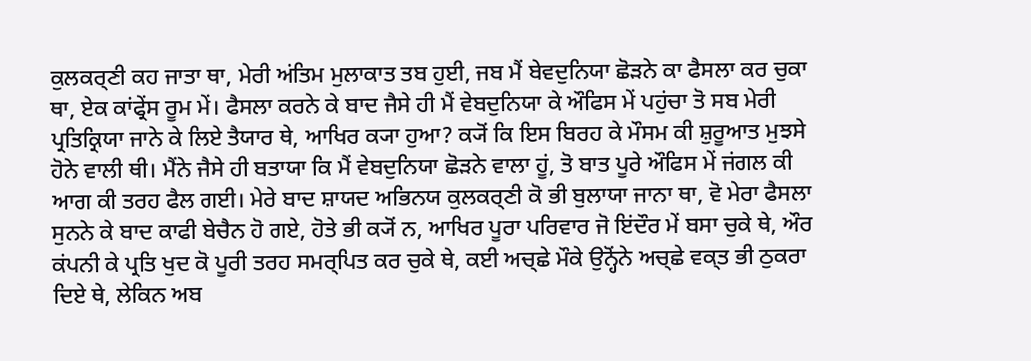ਕੁਲਕਰ੍ਣੀ ਕਹ ਜਾਤਾ ਥਾ, ਮੇਰੀ ਅਂਤਿਮ ਮੁਲਾਕਾਤ ਤਬ ਹੁਈ, ਜਬ ਮੈਂ ਬੇਵਦੁਨਿਯਾ ਛੋੜਨੇ ਕਾ ਫੈਸਲਾ ਕਰ ਚੁਕਾ ਥਾ, ਏਕ ਕਾਂਫ੍ਰੇਂਸ ਰੂਮ ਮੇਂ। ਫੈਸਲਾ ਕਰਨੇ ਕੇ ਬਾਦ ਜੈਸੇ ਹੀ ਮੈਂ ਵੇਬਦੁਨਿਯਾ ਕੇ ਔਫਿਸ ਮੇਂ ਪਹੁਂਚਾ ਤੋ ਸਬ ਮੇਰੀ ਪ੍ਰਤਿਕ੍ਰਿਯਾ ਜਾਨੇ ਕੇ ਲਿਏ ਤੈਯਾਰ ਥੇ, ਆਖਿਰ ਕ੍ਯਾ ਹੁਆ? ਕ੍ਯੋਂ ਕਿ ਇਸ ਬਿਰਹ ਕੇ ਮੌਸਮ ਕੀ ਸ਼ੁਰੂਆਤ ਮੁਝਸੇ ਹੋਨੇ ਵਾਲੀ ਥੀ। ਮੈਂਨੇ ਜੈਸੇ ਹੀ ਬਤਾਯਾ ਕਿ ਮੈਂ ਵੇਬਦੁਨਿਯਾ ਛੋੜਨੇ ਵਾਲਾ ਹੂਂ, ਤੋ ਬਾਤ ਪੂਰੇ ਔਫਿਸ ਮੇਂ ਜਂਗਲ ਕੀ ਆਗ ਕੀ ਤਰਹ ਫੈਲ ਗਈ। ਮੇਰੇ ਬਾਦ ਸ਼ਾਯਦ ਅਭਿਨਯ ਕੁਲਕਰ੍ਣੀ ਕੋ ਭੀ ਬੁਲਾਯਾ ਜਾਨਾ ਥਾ, ਵੋ ਮੇਰਾ ਫੈਸਲਾ ਸੁਨਨੇ ਕੇ ਬਾਦ ਕਾਫੀ ਬੇਚੈਨ ਹੋ ਗਏ, ਹੋਤੇ ਭੀ ਕ੍ਯੋਂ ਨ, ਆਖਿਰ ਪੂਰਾ ਪਰਿਵਾਰ ਜੋ ਇਂਦੌਰ ਮੇਂ ਬਸਾ ਚੁਕੇ ਥੇ, ਔਰ ਕਂਪਨੀ ਕੇ ਪ੍ਰਤਿ ਖੁਦ ਕੋ ਪੂਰੀ ਤਰਹ ਸਮਰ੍ਪਿਤ ਕਰ ਚੁਕੇ ਥੇ, ਕਈ ਅਚ੍ਛੇ ਮੌਕੇ ਉਨ੍ਹੋਂਨੇ ਅਚ੍ਛੇ ਵਕ੍ਤ ਭੀ ਠੁਕਰਾ ਦਿਏ ਥੇ, ਲੇਕਿਨ ਅਬ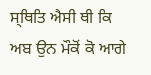ਸ੍ਥਿਤਿ ਐਸੀ ਥੀ ਕਿ ਅਬ ਉਨ ਮੌਕੋਂ ਕੋ ਆਗੇ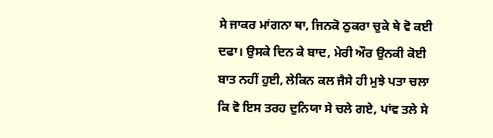ਸੇ ਜਾਕਰ ਮਾਂਗਨਾ ਥਾ, ਜਿਨਕੋ ਠੁਕਰਾ ਚੁਕੇ ਥੇ ਵੋ ਕਈ ਦਫਾ। ਉਸਕੇ ਦਿਨ ਕੇ ਬਾਦ, ਮੇਰੀ ਔਰ ਉਨਕੀ ਕੋਈ ਬਾਤ ਨਹੀਂ ਹੁਈ, ਲੇਕਿਨ ਕਲ ਜੈਸੇ ਹੀ ਮੁਝੇ ਪਤਾ ਚਲਾ ਕਿ ਵੋ ਇਸ ਤਰਹ ਦੁਨਿਯਾ ਸੇ ਚਲੇ ਗਏ, ਪਾਂਵ ਤਲੇ ਸੇ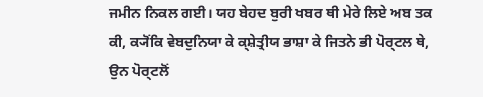ਜਮੀਨ ਨਿਕਲ ਗਈ। ਯਹ ਬੇਹਦ ਬੁਰੀ ਖਬਰ ਥੀ ਮੇਰੇ ਲਿਏ ਅਬ ਤਕ ਕੀ, ਕ੍ਯੋਂਕਿ ਵੇਬਦੁਨਿਯਾ ਕੇ ਕ੍ਸ਼ੇਤ੍ਰੀਯ ਭਾਸ਼ਾ ਕੇ ਜਿਤਨੇ ਭੀ ਪੋਰ੍ਟਲ ਥੇ, ਉਨ ਪੋਰ੍ਟਲੋਂ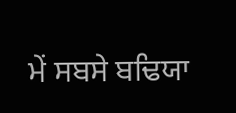ਮੇਂ ਸਬਸੇ ਬਢਿਯਾ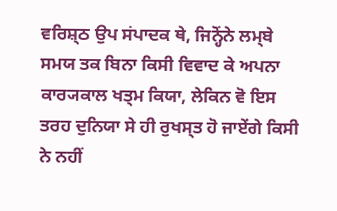ਵਰਿਸ਼੍ਠ ਉਪ ਸਂਪਾਦਕ ਥੇ, ਜਿਨ੍ਹੋਂਨੇ ਲਮ੍ਬੇ ਸਮਯ ਤਕ ਬਿਨਾ ਕਿਸੀ ਵਿਵਾਦ ਕੇ ਅਪਨਾ ਕਾਰ੍ਯਕਾਲ ਖਤ੍ਮ ਕਿਯਾ, ਲੇਕਿਨ ਵੋ ਇਸ ਤਰਹ ਦੁਨਿਯਾ ਸੇ ਹੀ ਰੁਖਸ੍ਤ ਹੋ ਜਾਏਂਗੇ ਕਿਸੀ ਨੇ ਨਹੀਂ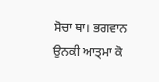ਸੋਚਾ ਥਾ। ਭਗਵਾਨ ਉਨਕੀ ਆਤ੍ਮਾ ਕੋ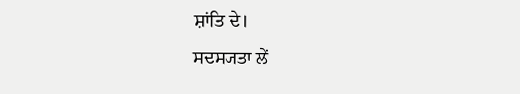ਸ਼ਾਂਤਿ ਦੇ।
ਸਦਸ੍ਯਤਾ ਲੇਂ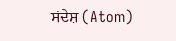ਸਂਦੇਸ਼ (Atom)